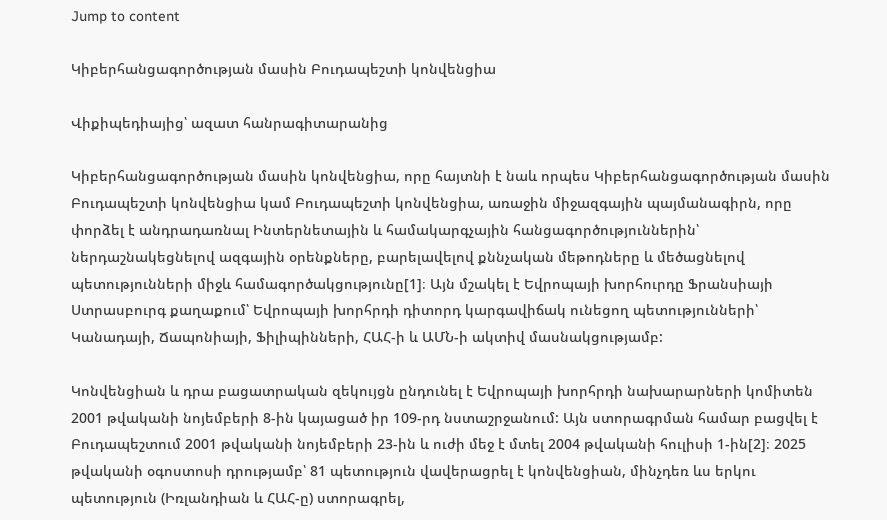Jump to content

Կիբերհանցագործության մասին Բուդապեշտի կոնվենցիա

Վիքիպեդիայից՝ ազատ հանրագիտարանից

Կիբերհանցագործության մասին կոնվենցիա, որը հայտնի է նաև որպես Կիբերհանցագործության մասին Բուդապեշտի կոնվենցիա կամ Բուդապեշտի կոնվենցիա, առաջին միջազգային պայմանագիրն, որը փորձել է անդրադառնալ Ինտերնետային և համակարգչային հանցագործություններին՝ ներդաշնակեցնելով ազգային օրենքները, բարելավելով քննչական մեթոդները և մեծացնելով պետությունների միջև համագործակցությունը[1]։ Այն մշակել է Եվրոպայի խորհուրդը Ֆրանսիայի Ստրասբուրգ քաղաքում՝ Եվրոպայի խորհրդի դիտորդ կարգավիճակ ունեցող պետությունների՝ Կանադայի, Ճապոնիայի, Ֆիլիպինների, ՀԱՀ-ի և ԱՄՆ-ի ակտիվ մասնակցությամբ:

Կոնվենցիան և դրա բացատրական զեկույցն ընդունել է Եվրոպայի խորհրդի նախարարների կոմիտեն 2001 թվականի նոյեմբերի 8-ին կայացած իր 109-րդ նստաշրջանում: Այն ստորագրման համար բացվել է Բուդապեշտում 2001 թվականի նոյեմբերի 23-ին և ուժի մեջ է մտել 2004 թվականի հուլիսի 1-ին[2]։ 2025 թվականի օգոստոսի դրությամբ՝ 81 պետություն վավերացրել է կոնվենցիան, մինչդեռ ևս երկու պետություն (Իռլանդիան և ՀԱՀ-ը) ստորագրել,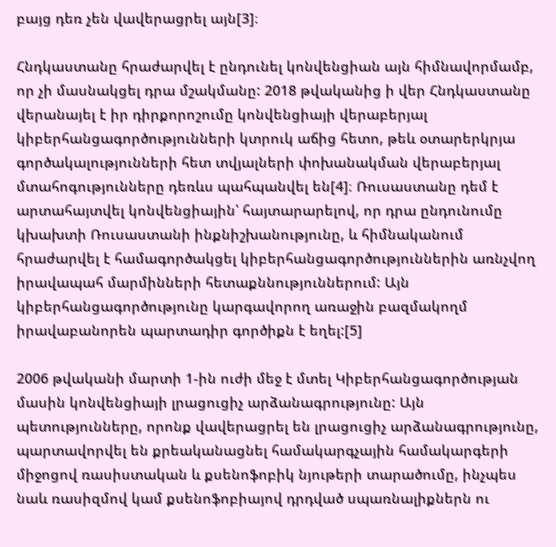բայց դեռ չեն վավերացրել այն[3]։

Հնդկաստանը հրաժարվել է ընդունել կոնվենցիան այն հիմնավորմամբ, որ չի մասնակցել դրա մշակմանը: 2018 թվականից ի վեր Հնդկաստանը վերանայել է իր դիրքորոշումը կոնվենցիայի վերաբերյալ կիբերհանցագործությունների կտրուկ աճից հետո, թեև օտարերկրյա գործակալությունների հետ տվյալների փոխանակման վերաբերյալ մտահոգությունները դեռևս պահպանվել են[4]։ Ռուսաստանը դեմ է արտահայտվել կոնվենցիային՝ հայտարարելով, որ դրա ընդունումը կխախտի Ռուսաստանի ինքնիշխանությունը, և հիմնականում հրաժարվել է համագործակցել կիբերհանցագործություններին առնչվող իրավապահ մարմինների հետաքննություններում: Այն կիբերհանցագործությունը կարգավորող առաջին բազմակողմ իրավաբանորեն պարտադիր գործիքն է եղել:[5]

2006 թվականի մարտի 1-ին ուժի մեջ է մտել Կիբերհանցագործության մասին կոնվենցիայի լրացուցիչ արձանագրությունը: Այն պետությունները, որոնք վավերացրել են լրացուցիչ արձանագրությունը, պարտավորվել են քրեականացնել համակարգչային համակարգերի միջոցով ռասիստական և քսենոֆոբիկ նյութերի տարածումը, ինչպես նաև ռասիզմով կամ քսենոֆոբիայով դրդված սպառնալիքներն ու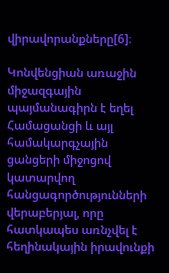վիրավորանքները[6]։

Կոնվենցիան առաջին միջազգային պայմանագիրն է եղել Համացանցի և այլ համակարգչային ցանցերի միջոցով կատարվող հանցագործությունների վերաբերյալ, որը հատկապես առնչվել է հեղինակային իրավունքի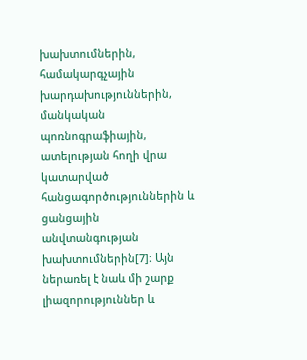խախտումներին, համակարգչային խարդախություններին, մանկական պոռնոգրաֆիային, ատելության հողի վրա կատարված հանցագործություններին և ցանցային անվտանգության խախտումներին[7]։ Այն ներառել է նաև մի շարք լիազորություններ և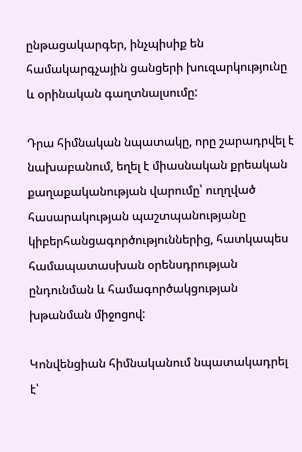ընթացակարգեր, ինչպիսիք են համակարգչային ցանցերի խուզարկությունը և օրինական գաղտնալսումը:

Դրա հիմնական նպատակը, որը շարադրվել է նախաբանում, եղել է միասնական քրեական քաղաքականության վարումը՝ ուղղված հասարակության պաշտպանությանը կիբերհանցագործություններից, հատկապես համապատասխան օրենսդրության ընդունման և համագործակցության խթանման միջոցով:

Կոնվենցիան հիմնականում նպատակադրել է՝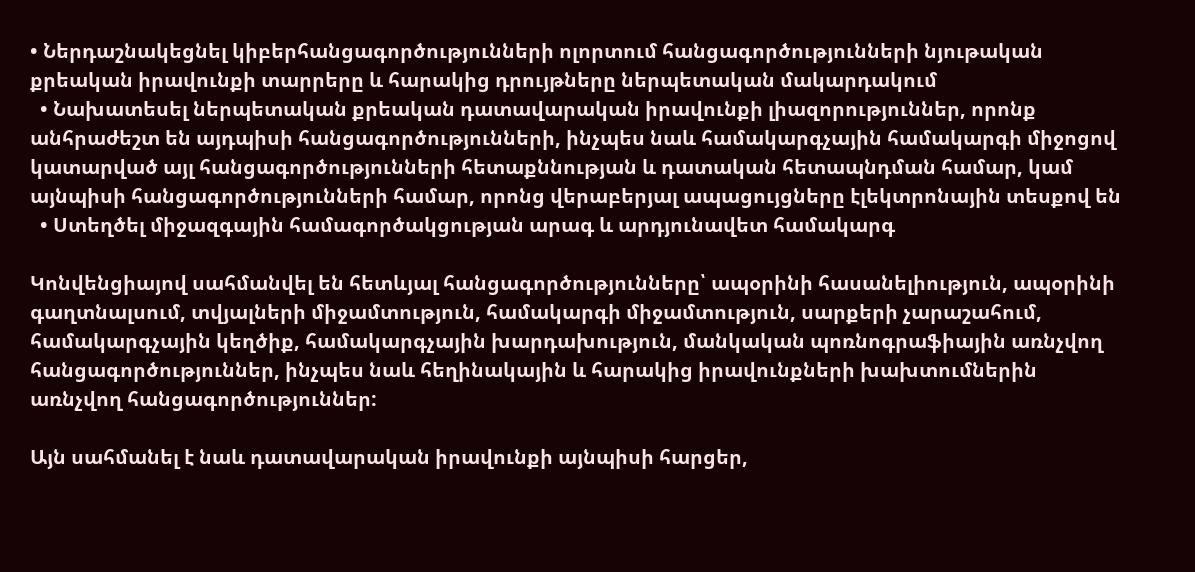• Ներդաշնակեցնել կիբերհանցագործությունների ոլորտում հանցագործությունների նյութական քրեական իրավունքի տարրերը և հարակից դրույթները ներպետական մակարդակում
  • Նախատեսել ներպետական քրեական դատավարական իրավունքի լիազորություններ, որոնք անհրաժեշտ են այդպիսի հանցագործությունների, ինչպես նաև համակարգչային համակարգի միջոցով կատարված այլ հանցագործությունների հետաքննության և դատական հետապնդման համար, կամ այնպիսի հանցագործությունների համար, որոնց վերաբերյալ ապացույցները էլեկտրոնային տեսքով են
  • Ստեղծել միջազգային համագործակցության արագ և արդյունավետ համակարգ

Կոնվենցիայով սահմանվել են հետևյալ հանցագործությունները՝ ապօրինի հասանելիություն, ապօրինի գաղտնալսում, տվյալների միջամտություն, համակարգի միջամտություն, սարքերի չարաշահում, համակարգչային կեղծիք, համակարգչային խարդախություն, մանկական պոռնոգրաֆիային առնչվող հանցագործություններ, ինչպես նաև հեղինակային և հարակից իրավունքների խախտումներին առնչվող հանցագործություններ:

Այն սահմանել է նաև դատավարական իրավունքի այնպիսի հարցեր,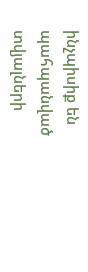ինչպիսիք են պահպանված տվյալների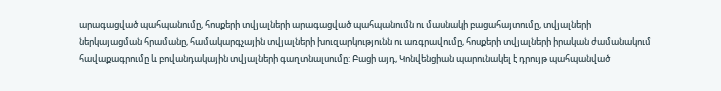արագացված պահպանումը, հոսքերի տվյալների արագացված պահպանումն ու մասնակի բացահայտումը, տվյալների ներկայացման հրամանը, համակարգչային տվյալների խուզարկությունն ու առգրավումը, հոսքերի տվյալների իրական ժամանակում հավաքագրումը և բովանդակային տվյալների գաղտնալսումը: Բացի այդ, Կոնվենցիան պարունակել է դրույթ պահպանված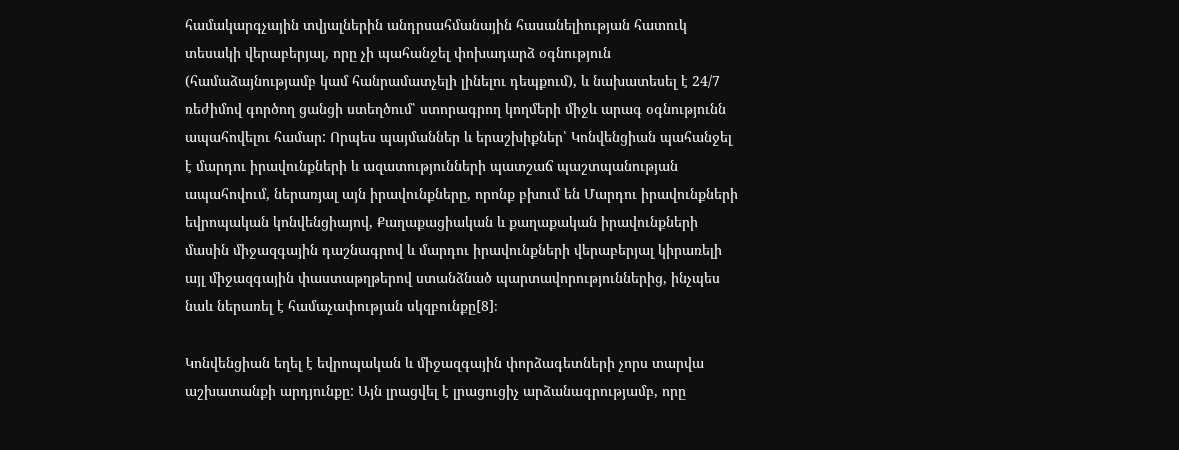համակարգչային տվյալներին անդրսահմանային հասանելիության հատուկ տեսակի վերաբերյալ, որը չի պահանջել փոխադարձ օգնություն (համաձայնությամբ կամ հանրամատչելի լինելու դեպքում), և նախատեսել է 24/7 ռեժիմով գործող ցանցի ստեղծում՝ ստորագրող կողմերի միջև արագ օգնությունն ապահովելու համար: Որպես պայմաններ և երաշխիքներ՝ Կոնվենցիան պահանջել է մարդու իրավունքների և ազատությունների պատշաճ պաշտպանության ապահովում, ներառյալ այն իրավունքները, որոնք բխում են Մարդու իրավունքների եվրոպական կոնվենցիայով, Քաղաքացիական և քաղաքական իրավունքների մասին միջազգային դաշնագրով և մարդու իրավունքների վերաբերյալ կիրառելի այլ միջազգային փաստաթղթերով ստանձնած պարտավորություններից, ինչպես նաև ներառել է համաչափության սկզբունքը[8]։

Կոնվենցիան եղել է եվրոպական և միջազգային փորձագետների չորս տարվա աշխատանքի արդյունքը: Այն լրացվել է լրացուցիչ արձանագրությամբ, որը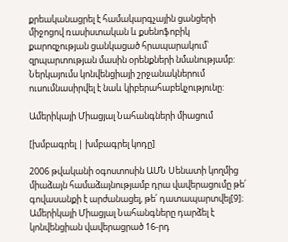քրեականացրել է համակարգչային ցանցերի միջոցով ռասիստական և քսենոֆոբիկ քարոզչության ցանկացած հրապարակում՝ զրպարտության մասին օրենքների նմանությամբ: Ներկայումս կոնվենցիայի շրջանակներում ուսումնասիրվել է նաև կիբերահաբեկչությունը:

Ամերիկայի Միացյալ Նահանգների միացում

[խմբագրել | խմբագրել կոդը]

2006 թվականի օգոստոսին ԱՄՆ Սենատի կողմից միաձայն համաձայնությամբ դրա վավերացումը թե՛ գովասանքի է արժանացել, թե՛ դատապարտվել[9]։ Ամերիկայի Միացյալ Նահանգները դարձել է կոնվենցիան վավերացրած 16-րդ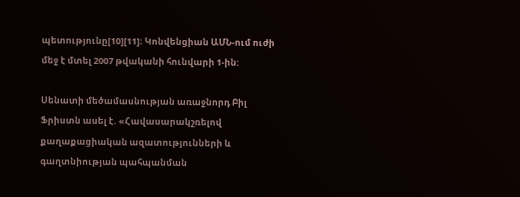պետությունը[10][11]։ Կոնվենցիան ԱՄՆ-ում ուժի մեջ է մտել 2007 թվականի հունվարի 1-ին:

Սենատի մեծամասնության առաջնորդ Բիլ Ֆրիստն ասել է. «Հավասարակշռելով քաղաքացիական ազատությունների և գաղտնիության պահպանման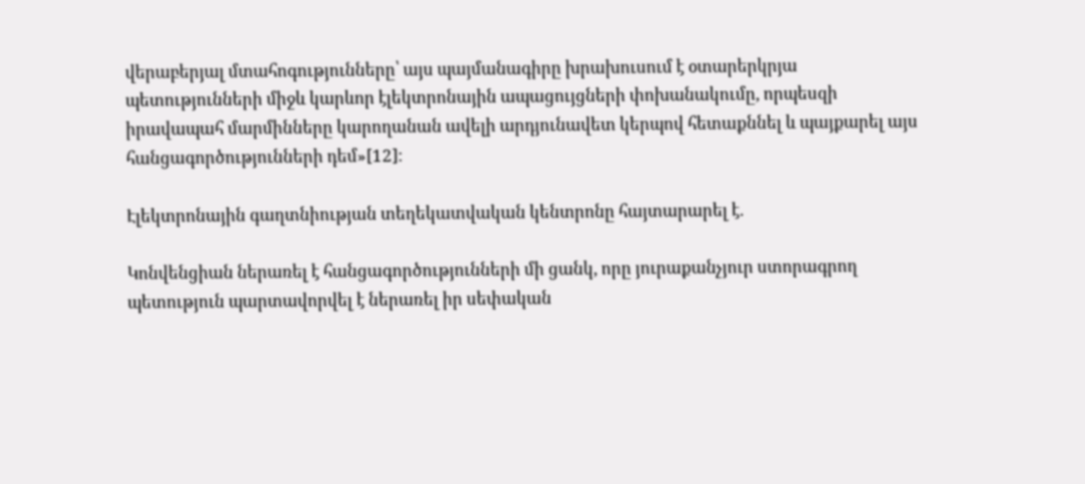վերաբերյալ մտահոգությունները՝ այս պայմանագիրը խրախուսում է օտարերկրյա պետությունների միջև կարևոր էլեկտրոնային ապացույցների փոխանակումը, որպեսզի իրավապահ մարմինները կարողանան ավելի արդյունավետ կերպով հետաքննել և պայքարել այս հանցագործությունների դեմ»[12]։

Էլեկտրոնային գաղտնիության տեղեկատվական կենտրոնը հայտարարել է.

Կոնվենցիան ներառել է հանցագործությունների մի ցանկ, որը յուրաքանչյուր ստորագրող պետություն պարտավորվել է ներառել իր սեփական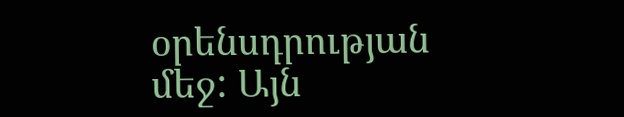օրենսդրության մեջ: Այն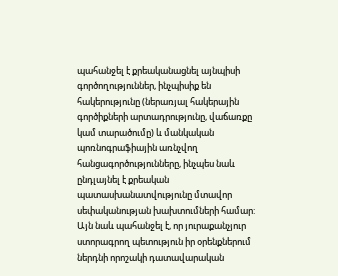պահանջել է քրեականացնել այնպիսի գործողություններ, ինչպիսիք են հակերությունը (ներառյալ հակերային գործիքների արտադրությունը, վաճառքը կամ տարածումը) և մանկական պոռնոգրաֆիային առնչվող հանցագործությունները, ինչպես նաև ընդլայնել է քրեական պատասխանատվությունը մտավոր սեփականության խախտումների համար: Այն նաև պահանջել է, որ յուրաքանչյուր ստորագրող պետություն իր օրենքներում ներդնի որոշակի դատավարական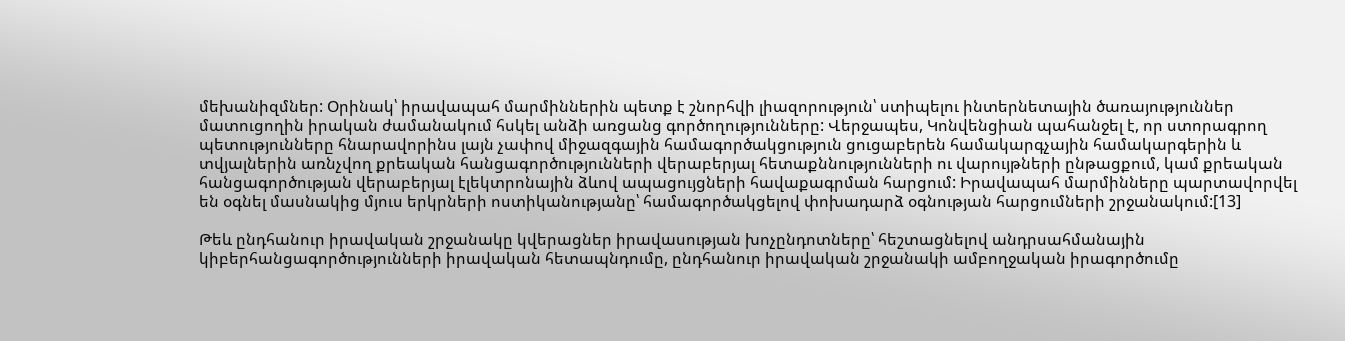մեխանիզմներ: Օրինակ՝ իրավապահ մարմիններին պետք է շնորհվի լիազորություն՝ ստիպելու ինտերնետային ծառայություններ մատուցողին իրական ժամանակում հսկել անձի առցանց գործողությունները: Վերջապես, Կոնվենցիան պահանջել է, որ ստորագրող պետությունները հնարավորինս լայն չափով միջազգային համագործակցություն ցուցաբերեն համակարգչային համակարգերին և տվյալներին առնչվող քրեական հանցագործությունների վերաբերյալ հետաքննությունների ու վարույթների ընթացքում, կամ քրեական հանցագործության վերաբերյալ էլեկտրոնային ձևով ապացույցների հավաքագրման հարցում: Իրավապահ մարմինները պարտավորվել են օգնել մասնակից մյուս երկրների ոստիկանությանը՝ համագործակցելով փոխադարձ օգնության հարցումների շրջանակում:[13]

Թեև ընդհանուր իրավական շրջանակը կվերացներ իրավասության խոչընդոտները՝ հեշտացնելով անդրսահմանային կիբերհանցագործությունների իրավական հետապնդումը, ընդհանուր իրավական շրջանակի ամբողջական իրագործումը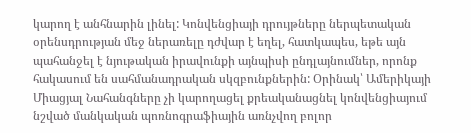կարող է անհնարին լինել: Կոնվենցիայի դրույթները ներպետական օրենսդրության մեջ ներառելը դժվար է եղել, հատկապես, եթե այն պահանջել է նյութական իրավունքի այնպիսի ընդլայնումներ, որոնք հակասում են սահմանադրական սկզբունքներին: Օրինակ՝ Ամերիկայի Միացյալ Նահանգները չի կարողացել քրեականացնել կոնվենցիայում նշված մանկական պոռնոգրաֆիային առնչվող բոլոր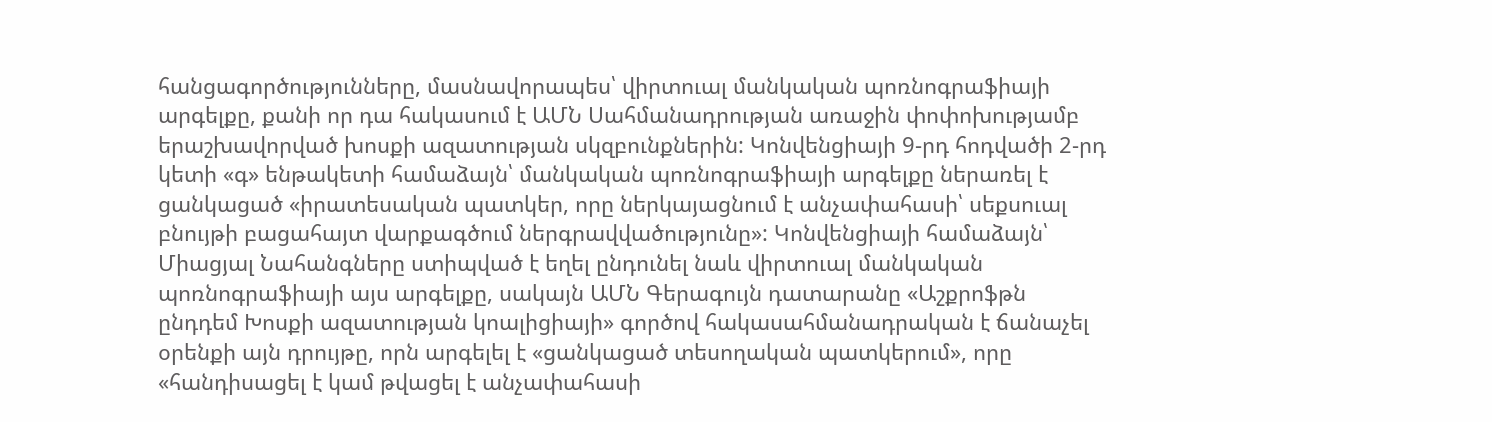հանցագործությունները, մասնավորապես՝ վիրտուալ մանկական պոռնոգրաֆիայի արգելքը, քանի որ դա հակասում է ԱՄՆ Սահմանադրության առաջին փոփոխությամբ երաշխավորված խոսքի ազատության սկզբունքներին: Կոնվենցիայի 9-րդ հոդվածի 2-րդ կետի «գ» ենթակետի համաձայն՝ մանկական պոռնոգրաֆիայի արգելքը ներառել է ցանկացած «իրատեսական պատկեր, որը ներկայացնում է անչափահասի՝ սեքսուալ բնույթի բացահայտ վարքագծում ներգրավվածությունը»: Կոնվենցիայի համաձայն՝ Միացյալ Նահանգները ստիպված է եղել ընդունել նաև վիրտուալ մանկական պոռնոգրաֆիայի այս արգելքը, սակայն ԱՄՆ Գերագույն դատարանը «Աշքրոֆթն ընդդեմ Խոսքի ազատության կոալիցիայի» գործով հակասահմանադրական է ճանաչել օրենքի այն դրույթը, որն արգելել է «ցանկացած տեսողական պատկերում», որը «հանդիսացել է կամ թվացել է անչափահասի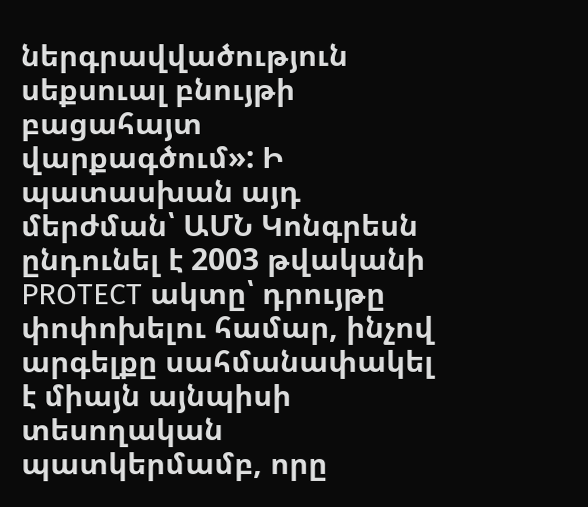ներգրավվածություն սեքսուալ բնույթի բացահայտ վարքագծում»: Ի պատասխան այդ մերժման՝ ԱՄՆ Կոնգրեսն ընդունել է 2003 թվականի PROTECT ակտը՝ դրույթը փոփոխելու համար, ինչով արգելքը սահմանափակել է միայն այնպիսի տեսողական պատկերմամբ, որը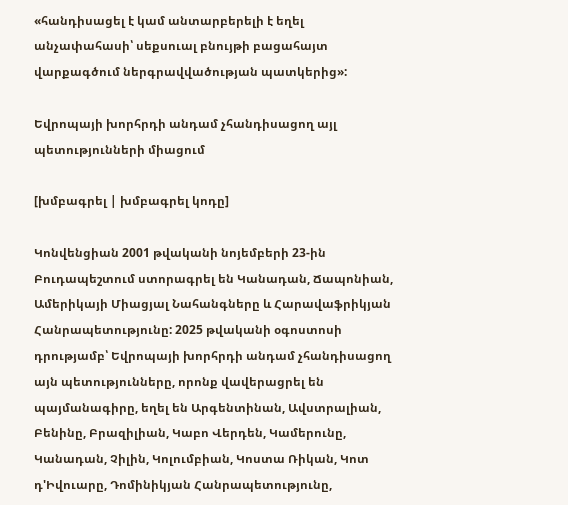«հանդիսացել է կամ անտարբերելի է եղել անչափահասի՝ սեքսուալ բնույթի բացահայտ վարքագծում ներգրավվածության պատկերից»:

Եվրոպայի խորհրդի անդամ չհանդիսացող այլ պետությունների միացում

[խմբագրել | խմբագրել կոդը]

Կոնվենցիան 2001 թվականի նոյեմբերի 23-ին Բուդապեշտում ստորագրել են Կանադան, Ճապոնիան, Ամերիկայի Միացյալ Նահանգները և Հարավաֆրիկյան Հանրապետությունը: 2025 թվականի օգոստոսի դրությամբ՝ Եվրոպայի խորհրդի անդամ չհանդիսացող այն պետությունները, որոնք վավերացրել են պայմանագիրը, եղել են Արգենտինան, Ավստրալիան, Բենինը, Բրազիլիան, Կաբո Վերդեն, Կամերունը, Կանադան, Չիլին, Կոլումբիան, Կոստա Ռիկան, Կոտ դ'Իվուարը, Դոմինիկյան Հանրապետությունը,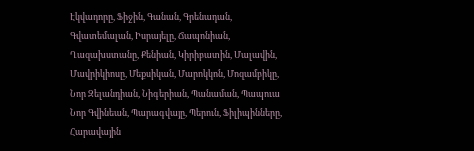Էկվադորը, Ֆիջին, Գանան, Գրենադան, Գվատեմալան, Իսրայելը, Ճապոնիան, Ղազախստանը, Քենիան, Կիրիբատին, Մալավին, Մավրիկիոսը, Մեքսիկան, Մարոկկոն, Մոզամբիկը, Նոր Զելանդիան, Նիգերիան, Պանաման, Պապուա Նոր Գվինեան, Պարագվայը, Պերուն, Ֆիլիպինները, Հարավային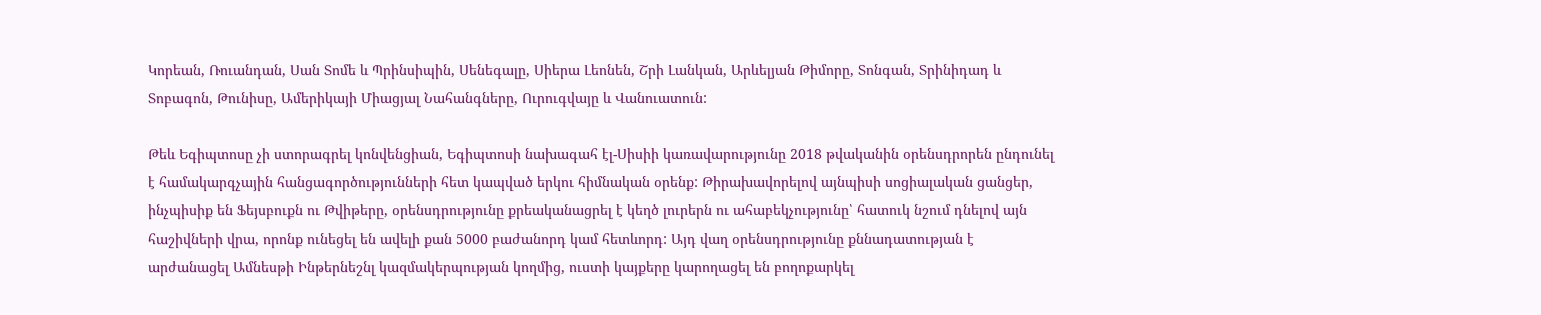Կորեան, Ռուանդան, Սան Տոմե և Պրինսիպին, Սենեգալը, Սիերա Լեոնեն, Շրի Լանկան, Արևելյան Թիմորը, Տոնգան, Տրինիդադ և Տոբագոն, Թունիսը, Ամերիկայի Միացյալ Նահանգները, Ուրուգվայը և Վանուատուն:

Թեև Եգիպտոսը չի ստորագրել կոնվենցիան, Եգիպտոսի նախագահ էլ-Սիսիի կառավարությունը 2018 թվականին օրենսդրորեն ընդունել է համակարգչային հանցագործությունների հետ կապված երկու հիմնական օրենք: Թիրախավորելով այնպիսի սոցիալական ցանցեր, ինչպիսիք են Ֆեյսբուքն ու Թվիթերը, օրենսդրությունը քրեականացրել է կեղծ լուրերն ու ահաբեկչությունը՝ հատուկ նշում դնելով այն հաշիվների վրա, որոնք ունեցել են ավելի քան 5000 բաժանորդ կամ հետևորդ: Այդ վաղ օրենսդրությունը քննադատության է արժանացել Ամնեսթի Ինթերնեշնլ կազմակերպության կողմից, ուստի կայքերը կարողացել են բողոքարկել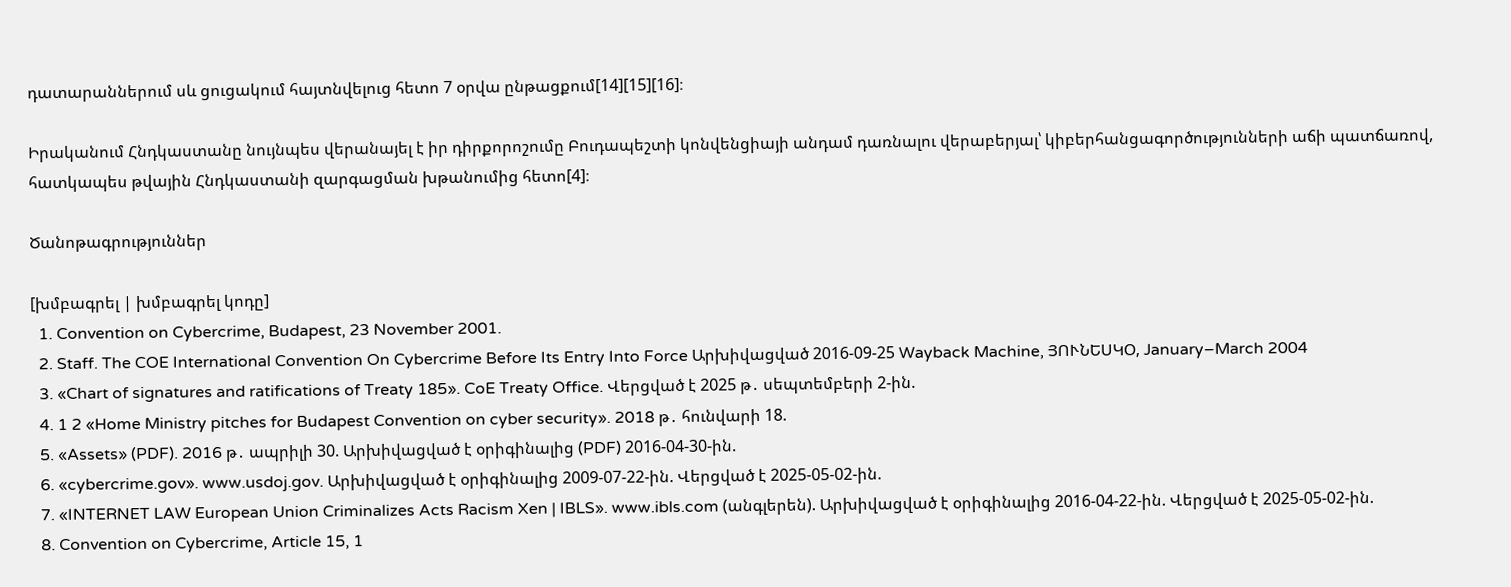դատարաններում սև ցուցակում հայտնվելուց հետո 7 օրվա ընթացքում[14][15][16]։

Իրականում Հնդկաստանը նույնպես վերանայել է իր դիրքորոշումը Բուդապեշտի կոնվենցիայի անդամ դառնալու վերաբերյալ՝ կիբերհանցագործությունների աճի պատճառով, հատկապես թվային Հնդկաստանի զարգացման խթանումից հետո[4]։

Ծանոթագրություններ

[խմբագրել | խմբագրել կոդը]
  1. Convention on Cybercrime, Budapest, 23 November 2001.
  2. Staff. The COE International Convention On Cybercrime Before Its Entry Into Force Արխիվացված 2016-09-25 Wayback Machine, ՅՈՒՆԵՍԿՕ, January–March 2004
  3. «Chart of signatures and ratifications of Treaty 185». CoE Treaty Office. Վերցված է 2025 թ․ սեպտեմբերի 2-ին.
  4. 1 2 «Home Ministry pitches for Budapest Convention on cyber security». 2018 թ․ հունվարի 18.
  5. «Assets» (PDF). 2016 թ․ ապրիլի 30. Արխիվացված է օրիգինալից (PDF) 2016-04-30-ին.
  6. «cybercrime.gov». www.usdoj.gov. Արխիվացված է օրիգինալից 2009-07-22-ին. Վերցված է 2025-05-02-ին.
  7. «INTERNET LAW European Union Criminalizes Acts Racism Xen | IBLS». www.ibls.com (անգլերեն). Արխիվացված է օրիգինալից 2016-04-22-ին. Վերցված է 2025-05-02-ին.
  8. Convention on Cybercrime, Article 15, 1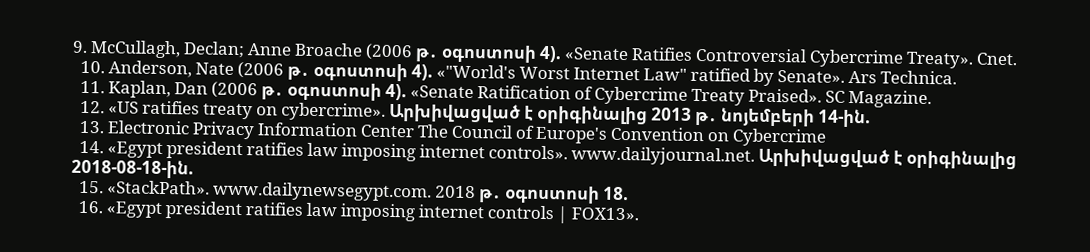9. McCullagh, Declan; Anne Broache (2006 թ․ օգոստոսի 4). «Senate Ratifies Controversial Cybercrime Treaty». Cnet.
  10. Anderson, Nate (2006 թ․ օգոստոսի 4). «"World's Worst Internet Law" ratified by Senate». Ars Technica.
  11. Kaplan, Dan (2006 թ․ օգոստոսի 4). «Senate Ratification of Cybercrime Treaty Praised». SC Magazine.
  12. «US ratifies treaty on cybercrime». Արխիվացված է օրիգինալից 2013 թ․ նոյեմբերի 14-ին.
  13. Electronic Privacy Information Center The Council of Europe's Convention on Cybercrime
  14. «Egypt president ratifies law imposing internet controls». www.dailyjournal.net. Արխիվացված է օրիգինալից 2018-08-18-ին.
  15. «StackPath». www.dailynewsegypt.com. 2018 թ․ օգոստոսի 18.
  16. «Egypt president ratifies law imposing internet controls | FOX13».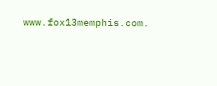www.fox13memphis.com.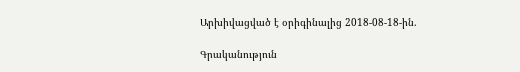Արխիվացված է օրիգինալից 2018-08-18-ին.

Գրականություն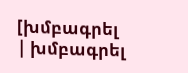[խմբագրել | խմբագրել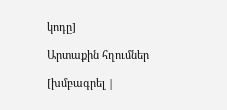կոդը]

Արտաքին հղումներ

[խմբագրել |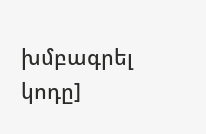խմբագրել կոդը]